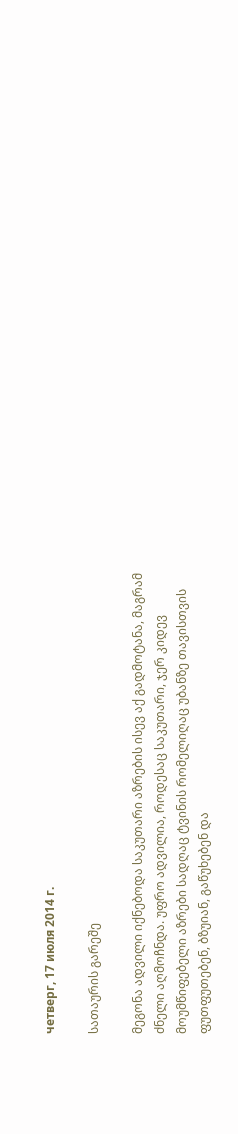четверг, 17 июля 2014 г.

სათაურის გარეშე

მეგონა ადვილი იქნებოდა საკუთარი აზრების ისევ აქ გადმოტანა, მაგრამ ძნელი აღმოჩნდა. უფრო ადვილია, როდესაც საკუთარი, ჯერ კიდევ მოუმწიფებელი აზრები სადღაც ტვინის რომელიღაც უბანზე თავისთვის ფუთფუთებენ, ბზუიან, გაწუხებენ და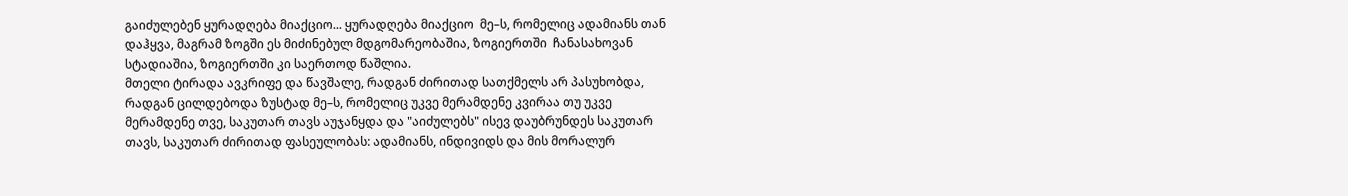გაიძულებენ ყურადღება მიაქციო... ყურადღება მიაქციო  მე–ს, რომელიც ადამიანს თან დაჰყვა, მაგრამ ზოგში ეს მიძინებულ მდგომარეობაშია, ზოგიერთში  ჩანასახოვან სტადიაშია, ზოგიერთში კი საერთოდ წაშლია.
მთელი ტირადა ავკრიფე და წავშალე, რადგან ძირითად სათქმელს არ პასუხობდა, რადგან ცილდებოდა ზუსტად მე–ს, რომელიც უკვე მერამდენე კვირაა თუ უკვე მერამდენე თვე, საკუთარ თავს აუჯანყდა და "აიძულებს" ისევ დაუბრუნდეს საკუთარ თავს, საკუთარ ძირითად ფასეულობას: ადამიანს, ინდივიდს და მის მორალურ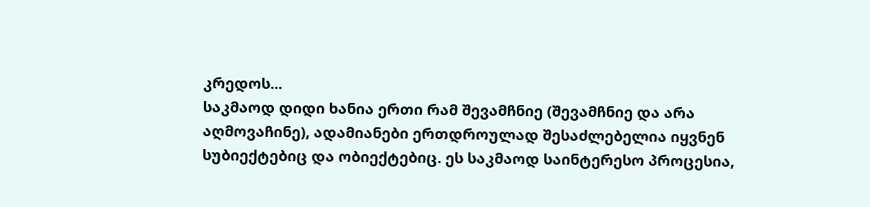კრედოს...
საკმაოდ დიდი ხანია ერთი რამ შევამჩნიე (შევამჩნიე და არა აღმოვაჩინე), ადამიანები ერთდროულად შესაძლებელია იყვნენ სუბიექტებიც და ობიექტებიც. ეს საკმაოდ საინტერესო პროცესია,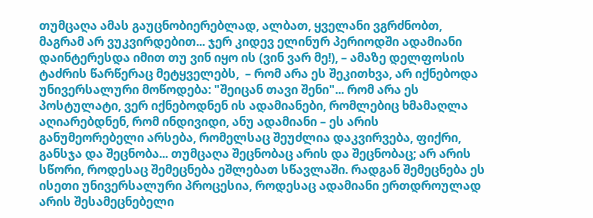თუმცაღა ამას გაუცნობიერებლად, ალბათ, ყველანი ვგრძნობთ, მაგრამ არ ვუკვირდებით... ჯერ კიდევ ელინურ პერიოდში ადამიანი დაინტერესდა იმით თუ ვინ იყო ის (ვინ ვარ მე!), – ამაზე დელფოსის ტაძრის წარწერაც მეტყველებს,  – რომ არა ეს შეკითხვა, არ იქნებოდა უნივერსალური მოწოდება: "შეიცან თავი შენი"... რომ არა ეს პოსტულატი, ვერ იქნებოდნენ ის ადამიანები, რომლებიც ხმამაღლა აღიარებდნენ, რომ ინდივიდი, ანუ ადამიანი – ეს არის განუმეორებელი არსება, რომელსაც შეუძლია დაკვირვება, ფიქრი, განსჯა და შეცნობა... თუმცაღა შეცნობაც არის და შეცნობაც; არ არის სწორი, როდესაც შემეცნება ეშლებათ სწავლაში. რადგან შემეცნება ეს ისეთი უნივერსალური პროცესია, როდესაც ადამიანი ერთდროულად არის შესამეცნებელი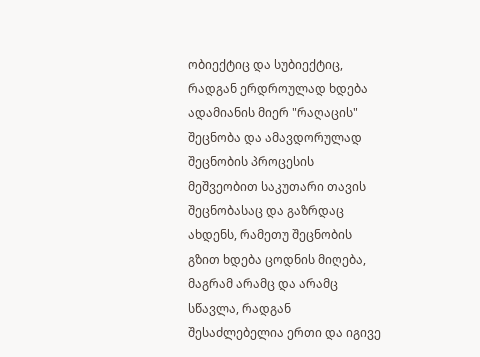ობიექტიც და სუბიექტიც, რადგან ერდროულად ხდება ადამიანის მიერ "რაღაცის" შეცნობა და ამავდორულად შეცნობის პროცესის მეშვეობით საკუთარი თავის შეცნობასაც და გაზრდაც ახდენს, რამეთუ შეცნობის გზით ხდება ცოდნის მიღება, მაგრამ არამც და არამც სწავლა, რადგან შესაძლებელია ერთი და იგივე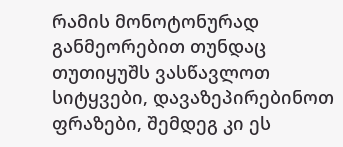რამის მონოტონურად განმეორებით თუნდაც თუთიყუშს ვასწავლოთ სიტყვები, დავაზეპირებინოთ ფრაზები, შემდეგ კი ეს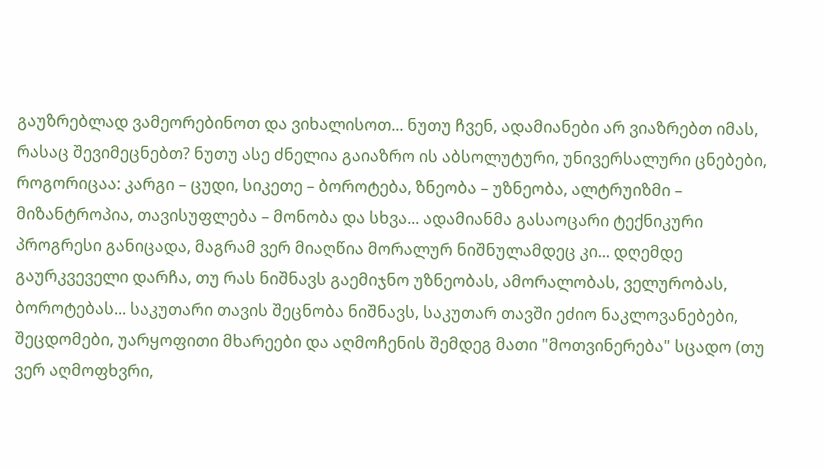გაუზრებლად ვამეორებინოთ და ვიხალისოთ... ნუთუ ჩვენ, ადამიანები არ ვიაზრებთ იმას, რასაც შევიმეცნებთ? ნუთუ ასე ძნელია გაიაზრო ის აბსოლუტური, უნივერსალური ცნებები, როგორიცაა: კარგი – ცუდი, სიკეთე – ბოროტება, ზნეობა – უზნეობა, ალტრუიზმი – მიზანტროპია, თავისუფლება – მონობა და სხვა... ადამიანმა გასაოცარი ტექნიკური პროგრესი განიცადა, მაგრამ ვერ მიაღწია მორალურ ნიშნულამდეც კი... დღემდე გაურკვეველი დარჩა, თუ რას ნიშნავს გაემიჯნო უზნეობას, ამორალობას, ველურობას, ბოროტებას... საკუთარი თავის შეცნობა ნიშნავს, საკუთარ თავში ეძიო ნაკლოვანებები, შეცდომები, უარყოფითი მხარეები და აღმოჩენის შემდეგ მათი "მოთვინერება" სცადო (თუ ვერ აღმოფხვრი,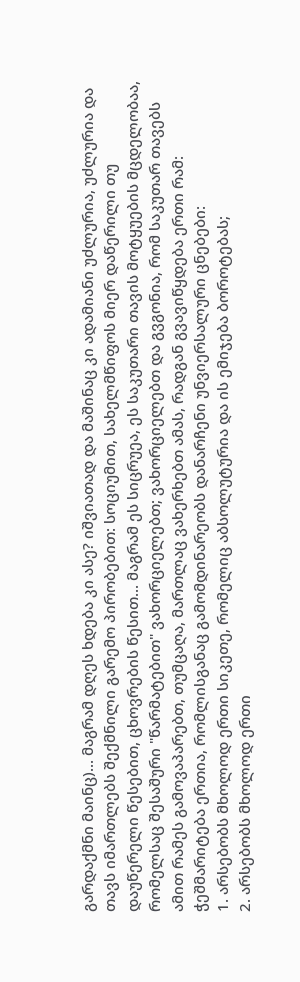გარდაქმნი მაინც)... მაგრამ დღეს ხდება კი ასე? იშვიათად და მაშინაც კი ადამიანი უძლურია, უძლურია და თავს იმართლებს შექმნილი გარემო პირობებით: სოციუმით, სახელმწიფოს მიერ დაწერილი თუ დაუწერელი წესებით, ცხოვრების წესით... მაგრამ ეს სიცრუეა, ეს საკუთარი თავის მოტყუების მცდელობაა, რომელსაც შესაშური "წარმატებით" ვახორციელებთ; ვახორციელებთ და გვგონია, რომ საკუთარ თავებს ამით რამეს გამოვაპარებთ, თუმცაღა, მართლაც ვახერხებთ ამას, რადგან გვავიწყდება ერთი რამ: ჭეშმარიტება ერთია, რომლისგანაც გამომდინარეობს დანარჩენი უნვიერსალური ცნებები:
1. არსებობს მხოლოდ ერთი სიკეთე, რომელიც აბსოლუტურია და ის ემიჯება ბოროტებას;
2. არსებობს მხოლოდ ერთი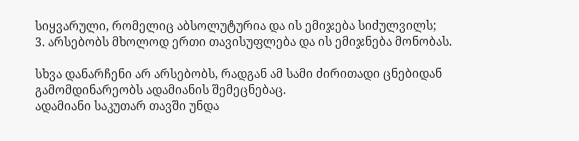სიყვარული, რომელიც აბსოლუტურია და ის ემიჯება სიძულვილს;
3. არსებობს მხოლოდ ერთი თავისუფლება და ის ემიჯნება მონობას.

სხვა დანარჩენი არ არსებობს, რადგან ამ სამი ძირითადი ცნებიდან გამომდინარეობს ადამიანის შემეცნებაც.
ადამიანი საკუთარ თავში უნდა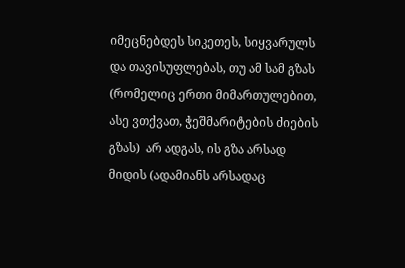იმეცნებდეს სიკეთეს, სიყვარულს და თავისუფლებას, თუ ამ სამ გზას (რომელიც ერთი მიმართულებით, ასე ვთქვათ, ჭეშმარიტების ძიების გზას)  არ ადგას, ის გზა არსად მიდის (ადამიანს არსადაც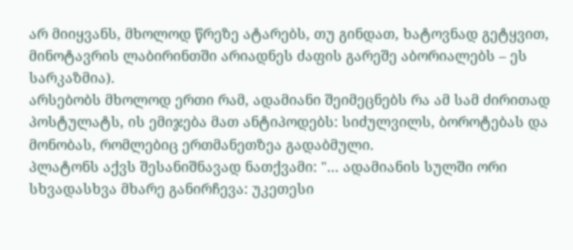არ მიიყვანს, მხოლოდ წრეზე ატარებს, თუ გინდათ, ხატოვნად გეტყვით, მინოტავრის ლაბირინთში არიადნეს ძაფის გარეშე აბორიალებს – ეს სარკაზმია).
არსებობს მხოლოდ ერთი რამ, ადამიანი შეიმეცნებს რა ამ სამ ძირითად პოსტულატს, ის ემიჯება მათ ანტიპოდებს: სიძულვილს, ბოროტებას და მონობას, რომლებიც ერთმანეთზეა გადაბმული.
პლატონს აქვს შესანიშნავად ნათქვამი: "... ადამიანის სულში ორი სხვადასხვა მხარე განირჩევა: უკეთესი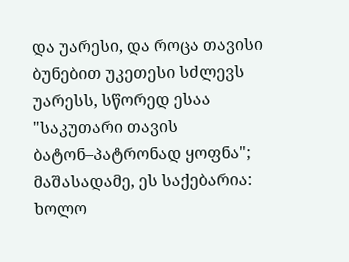და უარესი, და როცა თავისი ბუნებით უკეთესი სძლევს უარესს, სწორედ ესაა "საკუთარი თავის ბატონ–პატრონად ყოფნა"; მაშასადამე, ეს საქებარია: ხოლო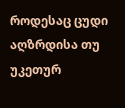როდესაც ცუდი აღზრდისა თუ უკეთურ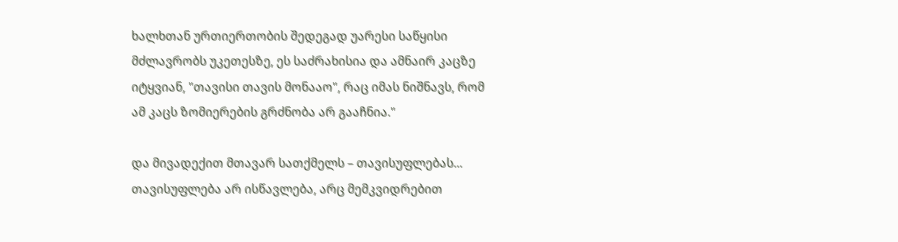ხალხთან ურთიერთობის შედეგად უარესი საწყისი მძლავრობს უკეთესზე, ეს საძრახისია და ამნაირ კაცზე იტყვიან, "თავისი თავის მონააო", რაც იმას ნიშნავს, რომ ამ კაცს ზომიერების გრძნობა არ გააჩნია."

და მივადექით მთავარ სათქმელს – თავისუფლებას...
თავისუფლება არ ისწავლება, არც მემკვიდრებით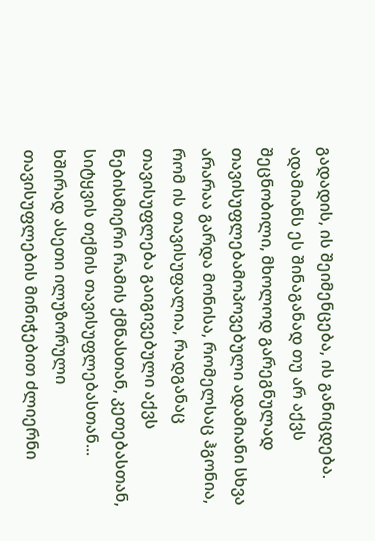გადადის, ის შეიმენცება, ის განიცდება. ადამიანს ეს შინაგანად თუ არ აქვს შეცნობილი, მხოლოდ გარეგნულად თავისუფლებამოპოვებული ადამიანი სხვა არარაა გარდა მონისა, რომელსაც ჰგონია, რომ ის თავისუფალია, რადგანაც თავისუფლება გაიგივებული აქვს ნებისმიერი რამის ქმნასთან, კეთებასთან, სიტყვის თქმის თავისუფლებასთან...
ხშირად ასეთი ილუზორული თავისუფლების მინიჭებით ძლიერნი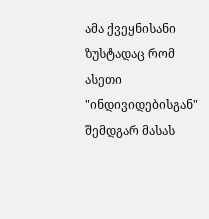ამა ქვეყნისანი ზუსტადაც რომ ასეთი "ინდივიდებისგან" შემდგარ მასას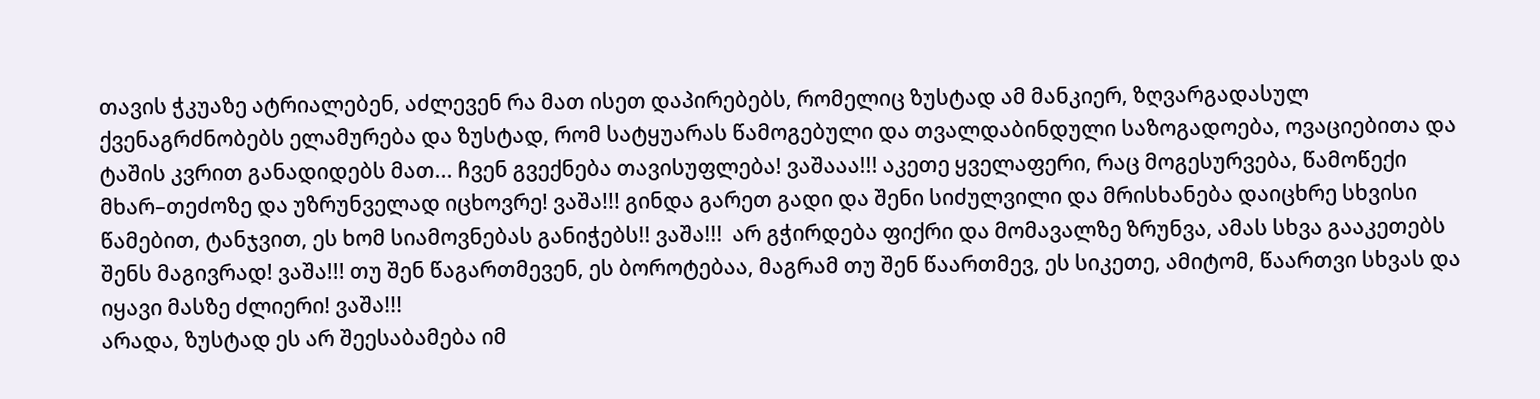თავის ჭკუაზე ატრიალებენ, აძლევენ რა მათ ისეთ დაპირებებს, რომელიც ზუსტად ამ მანკიერ, ზღვარგადასულ ქვენაგრძნობებს ელამურება და ზუსტად, რომ სატყუარას წამოგებული და თვალდაბინდული საზოგადოება, ოვაციებითა და ტაშის კვრით განადიდებს მათ... ჩვენ გვექნება თავისუფლება! ვაშააა!!! აკეთე ყველაფერი, რაც მოგესურვება, წამოწექი მხარ–თეძოზე და უზრუნველად იცხოვრე! ვაშა!!! გინდა გარეთ გადი და შენი სიძულვილი და მრისხანება დაიცხრე სხვისი წამებით, ტანჯვით, ეს ხომ სიამოვნებას განიჭებს!! ვაშა!!!  არ გჭირდება ფიქრი და მომავალზე ზრუნვა, ამას სხვა გააკეთებს შენს მაგივრად! ვაშა!!! თუ შენ წაგართმევენ, ეს ბოროტებაა, მაგრამ თუ შენ წაართმევ, ეს სიკეთე, ამიტომ, წაართვი სხვას და იყავი მასზე ძლიერი! ვაშა!!!
არადა, ზუსტად ეს არ შეესაბამება იმ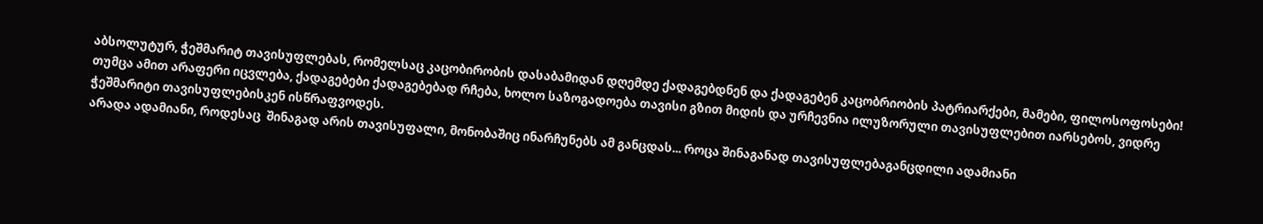აბსოლუტურ, ჭეშმარიტ თავისუფლებას, რომელსაც კაცობირობის დასაბამიდან დღემდე ქადაგებდნენ და ქადაგებენ კაცობრიობის პატრიარქები, მამები, ფილოსოფოსები! თუმცა ამით არაფერი იცვლება, ქადაგებები ქადაგებებად რჩება, ხოლო საზოგადოება თავისი გზით მიდის და ურჩევნია ილუზორული თავისუფლებით იარსებოს, ვიდრე ჭეშმარიტი თავისუფლებისკენ ისწრაფვოდეს.
არადა ადამიანი, როდესაც  შინაგად არის თავისუფალი, მონობაშიც ინარჩუნებს ამ განცდას... როცა შინაგანად თავისუფლებაგანცდილი ადამიანი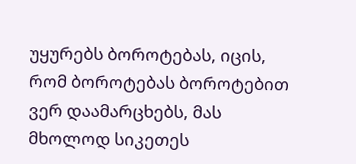უყურებს ბოროტებას, იცის, რომ ბოროტებას ბოროტებით ვერ დაამარცხებს, მას მხოლოდ სიკეთეს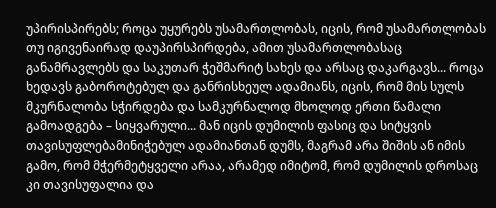უპირისპირებს; როცა უყურებს უსამართლობას, იცის, რომ უსამართლობას თუ იგივენაირად დაუპირსპირდება, ამით უსამართლობასაც განამრავლებს და საკუთარ ჭეშმარიტ სახეს და არსაც დაკარგავს... როცა ხედავს გაბოროტებულ და განრისხეულ ადამიანს, იცის, რომ მის სულს მკურნალობა სჭირდება და სამკურნალოდ მხოლოდ ერთი წამალი გამოადგება – სიყვარული... მან იცის დუმილის ფასიც და სიტყვის თავისუფლებამინიჭებულ ადამიანთან დუმს, მაგრამ არა შიშის ან იმის გამო, რომ მჭერმეტყველი არაა, არამედ იმიტომ, რომ დუმილის დროსაც კი თავისუფალია და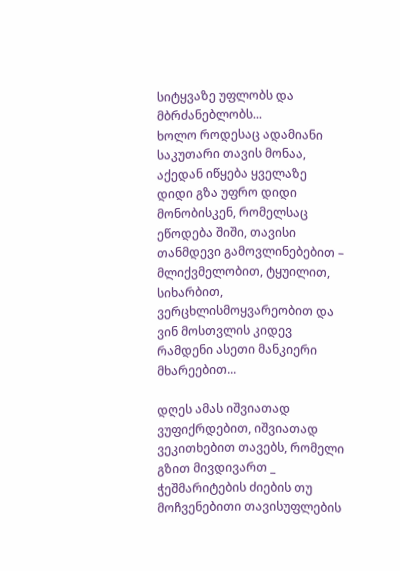სიტყვაზე უფლობს და მბრძანებლობს...
ხოლო როდესაც ადამიანი საკუთარი თავის მონაა, აქედან იწყება ყველაზე დიდი გზა უფრო დიდი მონობისკენ, რომელსაც ეწოდება შიში, თავისი თანმდევი გამოვლინებებით – მლიქვმელობით, ტყუილით, სიხარბით, ვერცხლისმოყვარეობით და ვინ მოსთვლის კიდევ რამდენი ასეთი მანკიერი მხარეებით...

დღეს ამას იშვიათად ვუფიქრდებით, იშვიათად ვეკითხებით თავებს, რომელი გზით მივდივართ _  ჭეშმარიტების ძიების თუ მოჩვენებითი თავისუფლების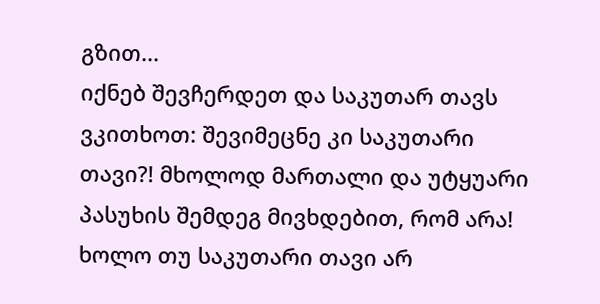გზით...
იქნებ შევჩერდეთ და საკუთარ თავს ვკითხოთ: შევიმეცნე კი საკუთარი თავი?! მხოლოდ მართალი და უტყუარი პასუხის შემდეგ მივხდებით, რომ არა! ხოლო თუ საკუთარი თავი არ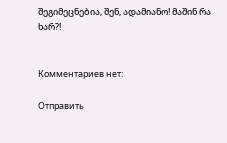შეგიმეცნებია, შენ, ადამიანო! მაშინ რა ხარ?!


Комментариев нет:

Отправить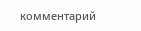комментарий